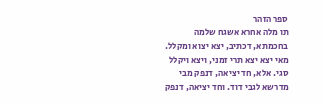ספר הזהר
תו מלה אחרא אשגח שלמה בחכמתא, דכתיב, יצא יצוא ומקלל. מאי יצא יצא תרי זמני, ויצא ויקלל סגי. אלא, חד יציאה, דנפק מבי מדרשא לגבי דוד. וחד יציאה, דנפק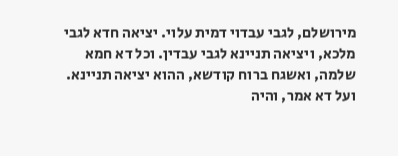מירושלם, לגבי עבדוי דמית עלוי. יציאה חדא לגבי מלכא, ויציאה תניינא לגבי עבדין. וכל דא חמא שלמה, ואשגח ברוח קודשא, ההוא יציאה תניינא. ועל דא אמר, והיה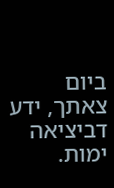ביום צאתך, ידע דביציאה ימות.